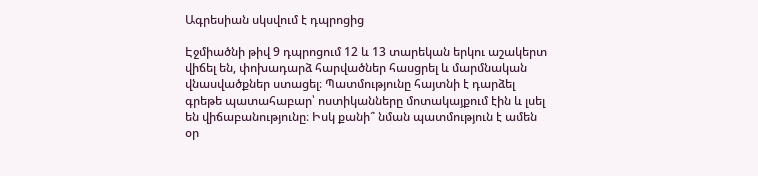Ագրեսիան սկսվում է դպրոցից

Էջմիածնի թիվ 9 դպրոցում 12 և 13 տարեկան երկու աշակերտ վիճել են, փոխադարձ հարվածներ հասցրել և մարմնական վնասվածքներ ստացել։ Պատմությունը հայտնի է դարձել գրեթե պատահաբար՝ ոստիկանները մոտակայքում էին և լսել են վիճաբանությունը։ Իսկ քանի՞ նման պատմություն է ամեն օր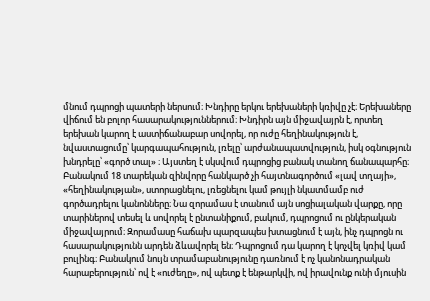մնում դպրոցի պատերի ներսում։ Խնդիրը երկու երեխաների կռիվը չէ։ Երեխաները վիճում են բոլոր հասարակություններում։ Խնդիրն այն միջավայրն է, որտեղ երեխան կարող է աստիճանաբար սովորել, որ ուժը հեղինակություն է, նվաստացումը՝ կարգապահություն, լռելը՝ արժանապատվություն, իսկ օգնություն խնդրելը՝ «գործ տալ» ։ Այստեղ է սկսվում դպրոցից բանակ տանող ճանապարհը։ Բանակում 18 տարեկան զինվորը հանկարծ չի հայտնագործում «լավ տղայի», «հեղինակության», ստորացնելու, լռեցնելու կամ թույլի նկատմամբ ուժ գործադրելու կանոնները։ Նա զորամաս է տանում այն սոցիալական վարքը, որը տարիներով տեսել և սովորել է ընտանիքում, բակում, դպրոցում ու ընկերական միջավայրում։ Զորամասը հաճախ պարզապես խտացնում է այն, ինչ դպրոցն ու հասարակությունն արդեն ձևավորել են։ Դպրոցում դա կարող է կոչվել կռիվ կամ բուլինգ։ Բանակում նույն տրամաբանությունը դառնում է ոչ կանոնադրական հարաբերություն՝ ով է «ուժեղը», ով պետք է ենթարկվի, ով իրավունք ունի մյուսին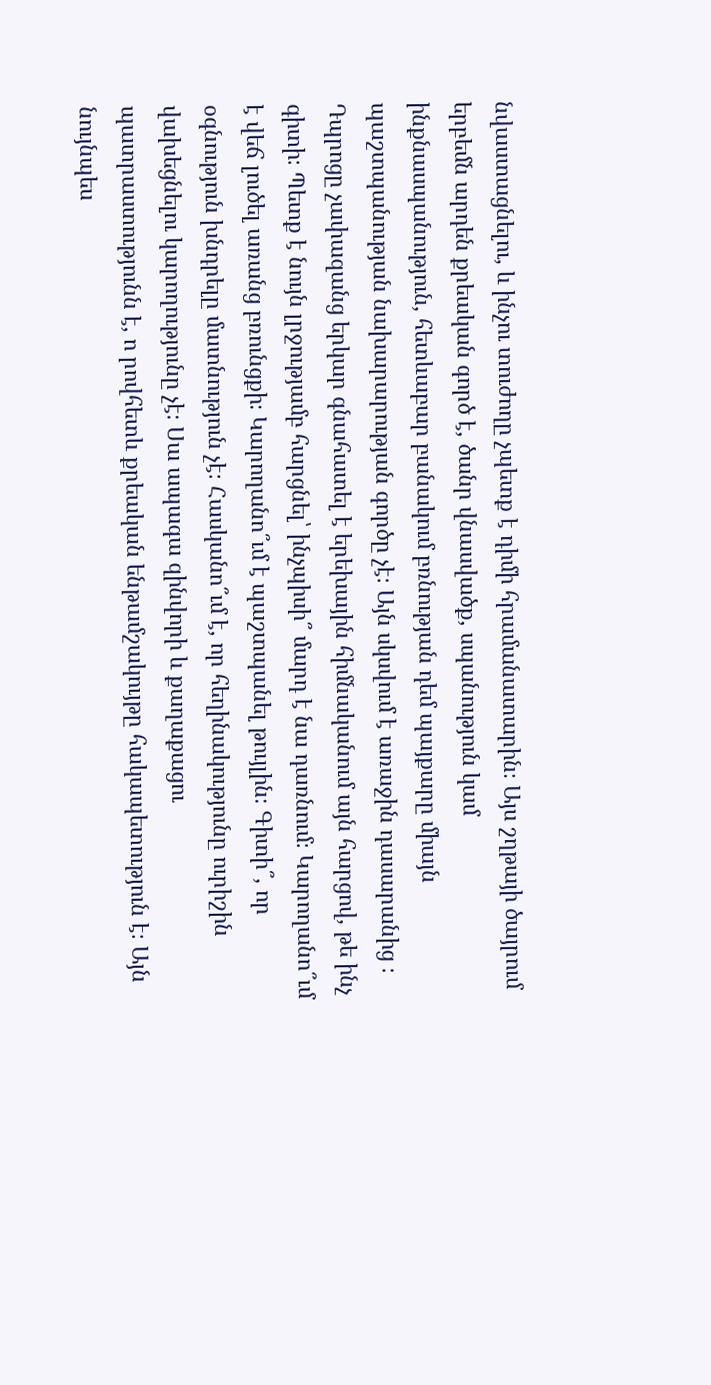նվաստացնելու, և ինչու տուժողը չպետք է դիմի հրամանատարին։ Այս շղթայի ծայրում երբեմն արդեն քրեական գործ է, ծանր վնասվածք, սպանություն կամ ինքնասպանություն, հետևաբար բանակում բռնության դեմ պայքարը միայն պաշտպանության նախարարության գործը չէ։ Այն սկսվում է առաջին դասարանից ։ Դպրոցը չափազանց երկար գնահատել է երեխային հիմնականում այն հարցով, թե ինչ գիտի։ Պետք է նույն լրջությամբ հարցնել՝ ինչպիսի՞ մարդ է նա դառնում։ Կարողանո՞ւմ է վեճ լուծել առանց բռունցքի։ Կարողանո՞ւմ է պաշտպանել թույլին։ Գիտի՞, որ օգնություն խնդրելը մատնություն չէ։ Հասկանո՞ւմ է, որ հեղինակությունը ուրիշին վախեցնելու կարողությունը չէ։ Սա ապագա զինվորի և քաղաքացու պատրաստությունն է, ո րովհետև քրեական ենթամշակույթը հակապետություն է։ Այն նույնպես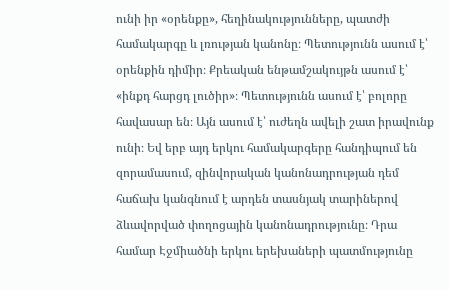ունի իր «օրենքը», հեղինակությունները, պատժի համակարգը և լռության կանոնը։ Պետությունն ասում է՝ օրենքին դիմիր։ Քրեական ենթամշակույթն ասում է՝ «ինքդ հարցդ լուծիր»։ Պետությունն ասում է՝ բոլորը հավասար են։ Այն ասում է՝ ուժեղն ավելի շատ իրավունք ունի։ Եվ երբ այդ երկու համակարգերը հանդիպում են զորամասում, զինվորական կանոնադրության դեմ հաճախ կանգնում է արդեն տասնյակ տարիներով ձևավորված փողոցային կանոնադրությունը։ Դրա համար Էջմիածնի երկու երեխաների պատմությունը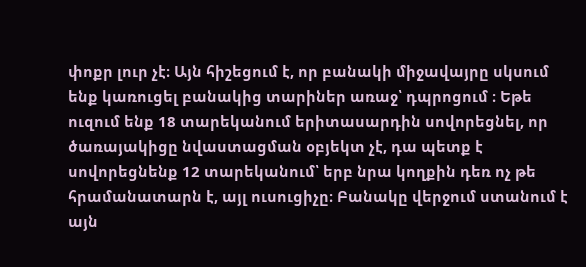փոքր լուր չէ։ Այն հիշեցում է, որ բանակի միջավայրը սկսում ենք կառուցել բանակից տարիներ առաջ՝ դպրոցում ։ Եթե ուզում ենք 18 տարեկանում երիտասարդին սովորեցնել, որ ծառայակիցը նվաստացման օբյեկտ չէ, դա պետք է սովորեցնենք 12 տարեկանում՝ երբ նրա կողքին դեռ ոչ թե հրամանատարն է, այլ ուսուցիչը։ Բանակը վերջում ստանում է այն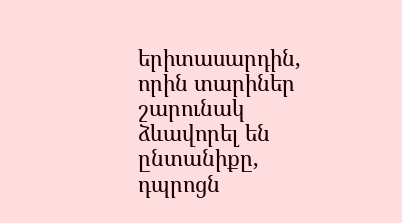երիտասարդին, որին տարիներ շարունակ ձևավորել են ընտանիքը, դպրոցն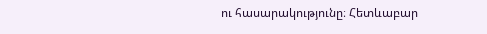ու հասարակությունը։ Հետևաբար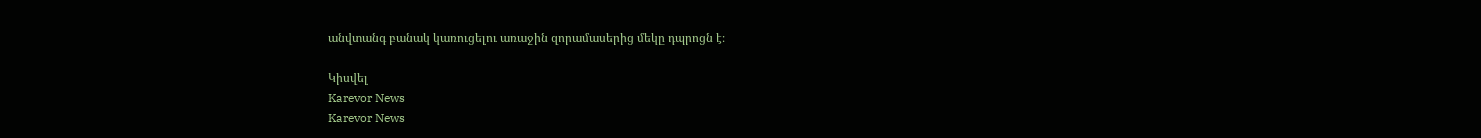անվտանգ բանակ կառուցելու առաջին զորամասերից մեկը դպրոցն է։

Կիսվել
Karevor News
Karevor News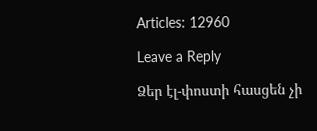Articles: 12960

Leave a Reply

Ձեր էլ-փոստի հասցեն չի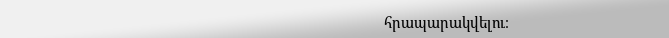հրապարակվելու։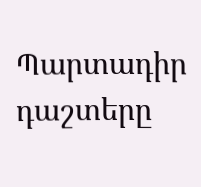Պարտադիր դաշտերը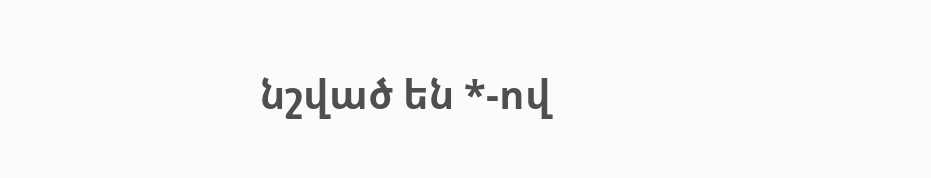նշված են *-ով